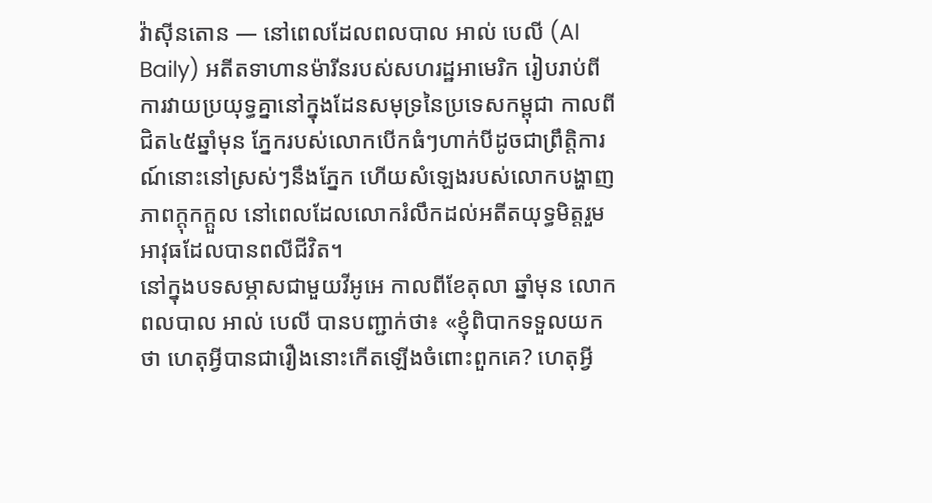វ៉ាស៊ីនតោន — នៅពេលដែលពលបាល អាល់ បេលី (Al Baily) អតីតទាហានម៉ារីនរបស់សហរដ្ឋអាមេរិក រៀបរាប់ពីការវាយប្រយុទ្ធគ្នានៅក្នុងដែនសមុទ្រនៃប្រទេសកម្ពុជា កាលពីជិត៤៥ឆ្នាំមុន ភ្នែករបស់លោកបើកធំៗហាក់បីដូចជាព្រឹត្តិការណ៍នោះនៅស្រស់ៗនឹងភ្នែក ហើយសំឡេងរបស់លោកបង្ហាញភាពក្តុកក្តួល នៅពេលដែលលោករំលឹកដល់អតីតយុទ្ធមិត្តរួមអាវុធដែលបានពលីជីវិត។
នៅក្នុងបទសម្ភាសជាមួយវីអូអេ កាលពីខែតុលា ឆ្នាំមុន លោកពលបាល អាល់ បេលី បានបញ្ជាក់ថា៖ «ខ្ញុំពិបាកទទួលយកថា ហេតុអ្វីបានជារឿងនោះកើតឡើងចំពោះពួកគេ? ហេតុអ្វី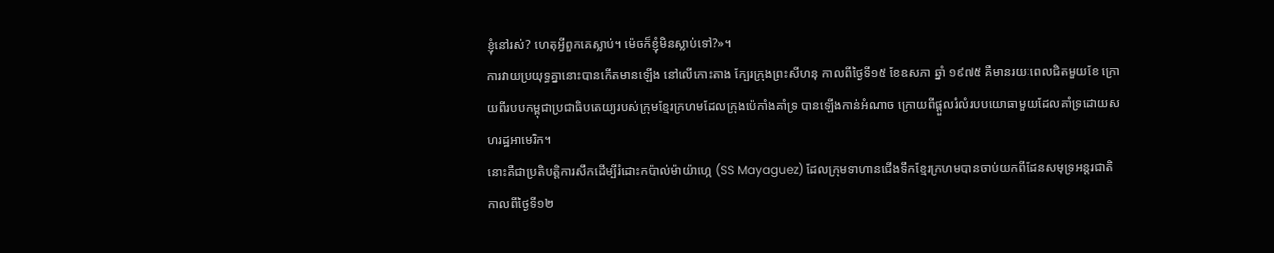ខ្ញុំនៅរស់? ហេតុអ្វីពួកគេស្លាប់។ ម៉េចក៏ខ្ញុំមិនស្លាប់ទៅ?»។
ការវាយប្រយុទ្ធគ្នានោះបានកើតមានឡើង នៅលើកោះតាង ក្បែរក្រុងព្រះសីហនុ កាលពីថ្ងៃទី១៥ ខែឧសភា ឆ្នាំ ១៩៧៥ គឺមានរយៈពេលជិតមួយខែ ក្រោយពីរបបកម្ពុជាប្រជាធិបតេយ្យរបស់ក្រុមខ្មែរក្រហមដែលក្រុងប៉េកាំងគាំទ្រ បានឡើងកាន់អំណាច ក្រោយពីផ្តួលរំលំរបបយោធាមួយដែលគាំទ្រដោយសហរដ្ឋអាមេរិក។
នោះគឺជាប្រតិបត្តិការសឹកដើម្បីរំដោះកប៉ាល់ម៉ាយ៉ាហ្កេ (SS Mayaguez) ដែលក្រុមទាហានជើងទឹកខ្មែរក្រហមបានចាប់យកពីដែនសមុទ្រអន្តរជាតិ កាលពីថ្ងៃទី១២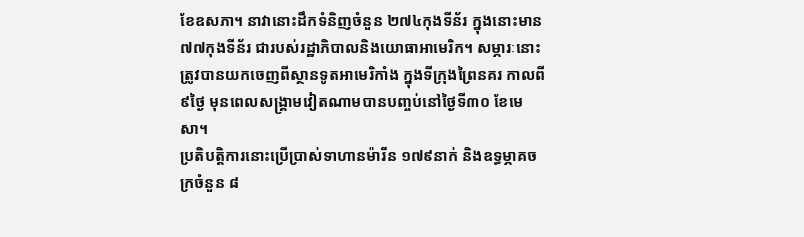ខែឧសភា។ នាវានោះដឹកទំនិញចំនួន ២៧៤កុងទីន័រ ក្នុងនោះមាន ៧៧កុងទីន័រ ជារបស់រដ្ឋាភិបាលនិងយោធាអាមេរិក។ សម្ភារៈនោះត្រូវបានយកចេញពីស្ថានទូតអាមេរិកាំង ក្នុងទីក្រុងព្រៃនគរ កាលពី៩ថ្ងៃ មុនពេលសង្គ្រាមវៀតណាមបានបញ្ចប់នៅថ្ងៃទី៣០ ខែមេសា។
ប្រតិបត្តិការនោះប្រើប្រាស់ទាហានម៉ារីន ១៧៩នាក់ និងឧទ្ធម្ភាគចក្រចំនួន ៨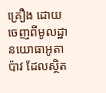គ្រឿង ដោយចេញពីមូលដ្ឋានយោធាអូតាប៉ាវ ដែលស្ថិត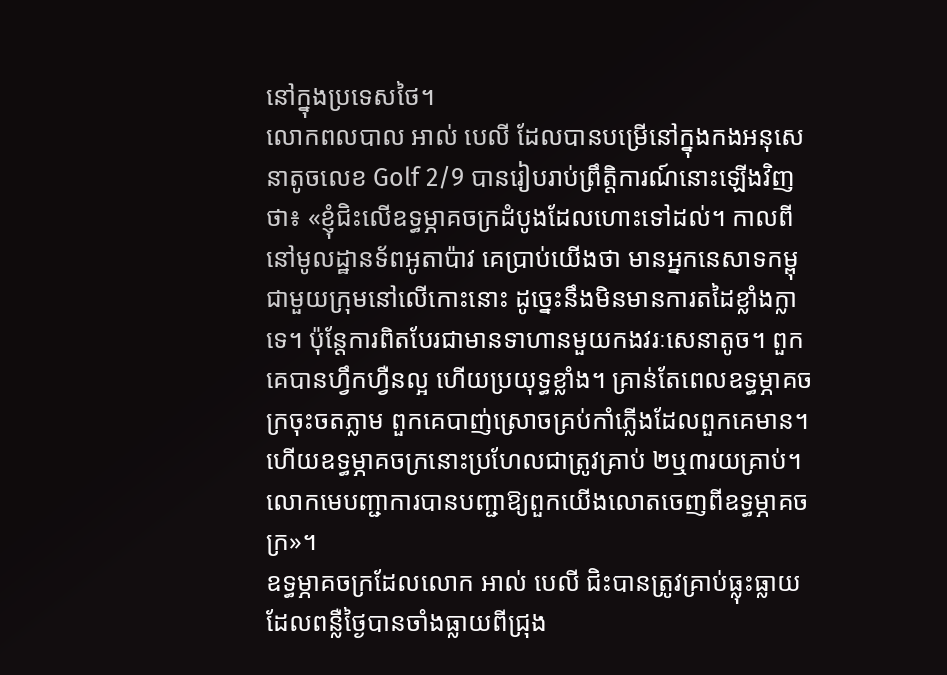នៅក្នុងប្រទេសថៃ។
លោកពលបាល អាល់ បេលី ដែលបានបម្រើនៅក្នុងកងអនុសេនាតូចលេខ Golf 2/9 បានរៀបរាប់ព្រឹត្តិការណ៍នោះឡើងវិញថា៖ «ខ្ញុំជិះលើឧទ្ធម្ភាគចក្រដំបូងដែលហោះទៅដល់។ កាលពីនៅមូលដ្ឋានទ័ពអូតាប៉ាវ គេប្រាប់យើងថា មានអ្នកនេសាទកម្ពុជាមួយក្រុមនៅលើកោះនោះ ដូច្នេះនឹងមិនមានការតដៃខ្លាំងក្លាទេ។ ប៉ុន្តែការពិតបែរជាមានទាហានមួយកងវរៈសេនាតូច។ ពួកគេបានហ្វឹកហ្វឺនល្អ ហើយប្រយុទ្ធខ្លាំង។ គ្រាន់តែពេលឧទ្ធម្ភាគចក្រចុះចតភ្លាម ពួកគេបាញ់ស្រោចគ្រប់កាំភ្លើងដែលពួកគេមាន។ ហើយឧទ្ធម្ភាគចក្រនោះប្រហែលជាត្រូវគ្រាប់ ២ឬ៣រយគ្រាប់។ លោកមេបញ្ជាការបានបញ្ជាឱ្យពួកយើងលោតចេញពីឧទ្ធម្ភាគចក្រ»។
ឧទ្ធម្ភាគចក្រដែលលោក អាល់ បេលី ជិះបានត្រូវគ្រាប់ធ្លុះធ្លាយដែលពន្លឺថ្ងៃបានចាំងធ្លាយពីជ្រុង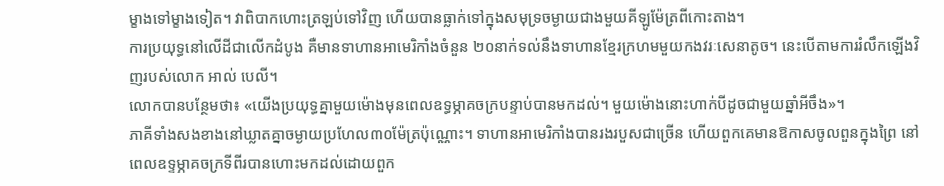ម្ខាងទៅម្ខាងទៀត។ វាពិបាកហោះត្រឡប់ទៅវិញ ហើយបានធ្លាក់ទៅក្នុងសមុទ្រចម្ងាយជាងមួយគីឡូម៉ែត្រពីកោះតាង។
ការប្រយុទ្ធនៅលើដីជាលើកដំបូង គឺមានទាហានអាមេរិកាំងចំនួន ២០នាក់ទល់នឹងទាហានខ្មែរក្រហមមួយកងវរៈសេនាតូច។ នេះបើតាមការរំលឹកឡើងវិញរបស់លោក អាល់ បេលី។
លោកបានបន្ថែមថា៖ «យើងប្រយុទ្ធគ្នាមួយម៉ោងមុនពេលឧទ្ធម្ភាគចក្របន្ទាប់បានមកដល់។ មួយម៉ោងនោះហាក់បីដូចជាមួយឆ្នាំអីចឹង»។
ភាគីទាំងសងខាងនៅឃ្លាតគ្នាចម្ងាយប្រហែល៣០ម៉ែត្រប៉ុណ្ណោះ។ ទាហានអាមេរិកាំងបានរងរបួសជាច្រើន ហើយពួកគេមានឱកាសចូលពួនក្នុងព្រៃ នៅពេលឧទ្ទម្ភាគចក្រទីពីរបានហោះមកដល់ដោយពួក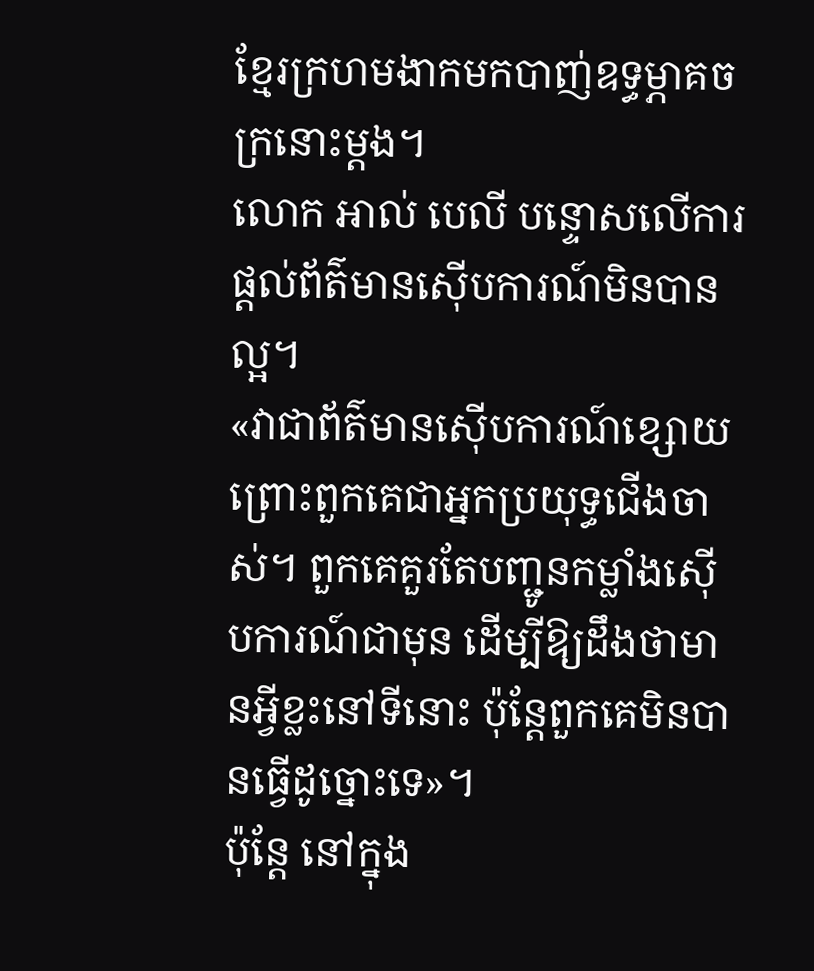ខ្មែរក្រហមងាកមកបាញ់ឧទ្ធម្ភាគចក្រនោះម្តង។
លោក អាល់ បេលី បន្ទោសលើការផ្តល់ព័ត៌មានស៊ើបការណ៍មិនបានល្អ។
«វាជាព័ត៌មានស៊ើបការណ៍ខ្សោយ ព្រោះពួកគេជាអ្នកប្រយុទ្ធជើងចាស់។ ពួកគេគួរតែបញ្ជូនកម្លាំងស៊ើបការណ៍ជាមុន ដើម្បីឱ្យដឹងថាមានអ្វីខ្លះនៅទីនោះ ប៉ុន្តែពួកគេមិនបានធ្វើដូច្នោះទេ»។
ប៉ុន្តែ នៅក្នុង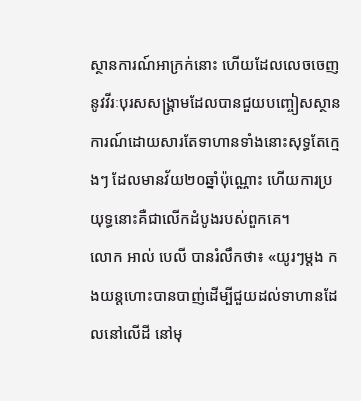ស្ថានការណ៍អាក្រក់នោះ ហើយដែលលេចចេញនូវវីរៈបុរសសង្គ្រាមដែលបានជួយបញ្ចៀសស្ថានការណ៍ដោយសារតែទាហានទាំងនោះសុទ្ធតែក្មេងៗ ដែលមានវ័យ២០ឆ្នាំប៉ុណ្ណោះ ហើយការប្រយុទ្ធនោះគឺជាលើកដំបូងរបស់ពួកគេ។
លោក អាល់ បេលី បានរំលឹកថា៖ «យូរៗម្តង កងយន្តហោះបានបាញ់ដើម្បីជួយដល់ទាហានដែលនៅលើដី នៅមុ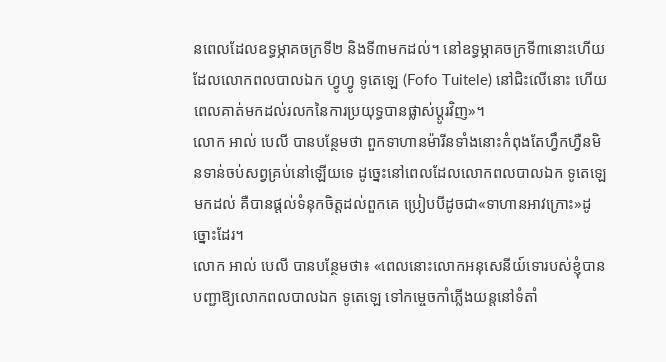នពេលដែលឧទ្ធម្ភាគចក្រទី២ និងទី៣មកដល់។ នៅឧទ្ធម្ភាគចក្រទី៣នោះហើយដែលលោកពលបាលឯក ហ្វូហ្វូ ទូតេឡេ (Fofo Tuitele) នៅជិះលើនោះ ហើយពេលគាត់មកដល់រលកនៃការប្រយុទ្ធបានផ្លាស់ប្តូរវិញ»។
លោក អាល់ បេលី បានបន្ថែមថា ពួកទាហានម៉ារីនទាំងនោះកំពុងតែហ្វឹកហ្វឺនមិនទាន់ចប់សព្វគ្រប់នៅឡើយទេ ដូច្នេះនៅពេលដែលលោកពលបាលឯក ទូតេឡេ មកដល់ គឺបានផ្តល់ទំនុកចិត្តដល់ពួកគេ ប្រៀបបីដូចជា«ទាហានអាវក្រោះ»ដូច្នោះដែរ។
លោក អាល់ បេលី បានបន្ថែមថា៖ «ពេលនោះលោកអនុសេនីយ៍ទោរបស់ខ្ញុំបានបញ្ជាឱ្យលោកពលបាលឯក ទូតេឡេ ទៅកម្ចេចកាំភ្លើងយន្តនៅទំតាំ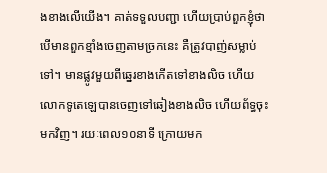ងខាងលើយើង។ គាត់ទទួលបញ្ជា ហើយប្រាប់ពួកខ្ញុំថា បើមានពួកខ្មាំងចេញតាមច្រកនេះ គឺត្រូវបាញ់សម្លាប់ទៅ។ មានផ្លូវមួយពីឆ្នេរខាងកើតទៅខាងលិច ហើយលោកទូតេឡេបានចេញទៅឆៀងខាងលិច ហើយព័ទ្ធចុះមកវិញ។ រយៈពេល១០នាទី ក្រោយមក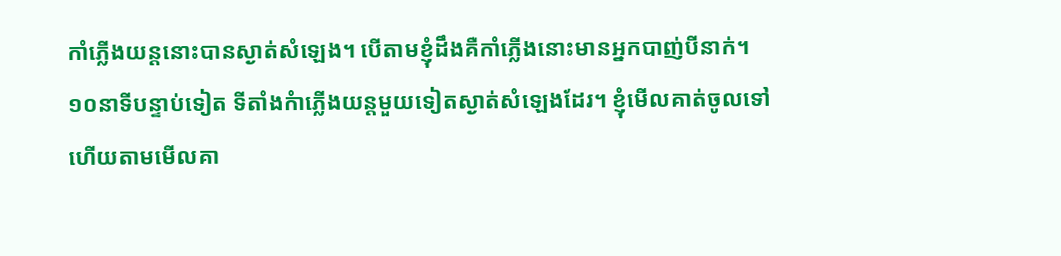កាំភ្លើងយន្តនោះបានស្ងាត់សំឡេង។ បើតាមខ្ញុំដឹងគឺកាំភ្លើងនោះមានអ្នកបាញ់បីនាក់។ ១០នាទីបន្ទាប់ទៀត ទីតាំងកំាភ្លើងយន្តមួយទៀតស្ងាត់សំឡេងដែរ។ ខ្ញុំមើលគាត់ចូលទៅហើយតាមមើលគា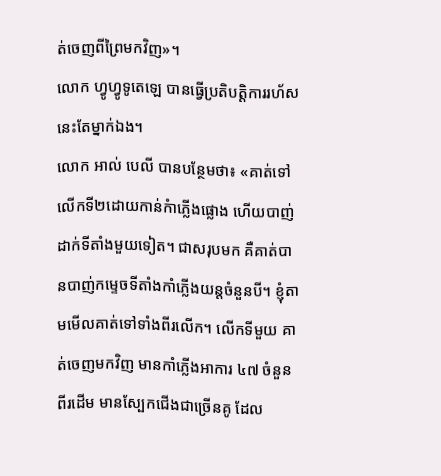ត់ចេញពីព្រៃមកវិញ»។
លោក ហ្វូហ្វូទូតេឡេ បានធ្វើប្រតិបត្តិការរហ័សនេះតែម្នាក់ឯង។
លោក អាល់ បេលី បានបន្ថែមថា៖ «គាត់ទៅលើកទី២ដោយកាន់កំាភ្លើងផ្លោង ហើយបាញ់ដាក់ទីតាំងមួយទៀត។ ជាសរុបមក គឺគាត់បានបាញ់កម្ទេចទីតាំងកាំភ្លើងយន្តចំនួនបី។ ខ្ញុំតាមមើលគាត់ទៅទាំងពីរលើក។ លើកទីមួយ គាត់ចេញមកវិញ មានកាំភ្លើងអាការ ៤៧ ចំនួនពីរដើម មានស្បែកជើងជាច្រើនគូ ដែល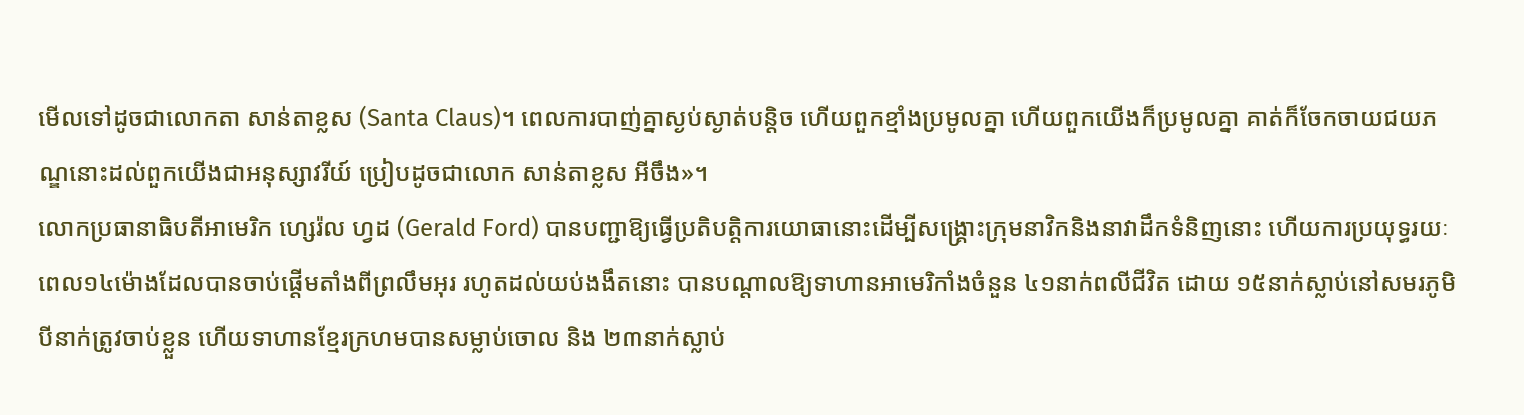មើលទៅដូចជាលោកតា សាន់តាខ្លស (Santa Claus)។ ពេលការបាញ់គ្នាស្ងប់ស្ងាត់បន្តិច ហើយពួកខ្មាំងប្រមូលគ្នា ហើយពួកយើងក៏ប្រមូលគ្នា គាត់ក៏ចែកចាយជយភណ្ឌនោះដល់ពួកយើងជាអនុស្សាវរីយ៍ ប្រៀបដូចជាលោក សាន់តាខ្លស អីចឹង»។
លោកប្រធានាធិបតីអាមេរិក ហ្សេរ៉ល ហ្វដ (Gerald Ford) បានបញ្ជាឱ្យធ្វើប្រតិបត្តិការយោធានោះដើម្បីសង្គ្រោះក្រុមនាវិកនិងនាវាដឹកទំនិញនោះ ហើយការប្រយុទ្ធរយៈពេល១៤ម៉ោងដែលបានចាប់ផ្តើមតាំងពីព្រលឹមអុរ រហូតដល់យប់ងងឹតនោះ បានបណ្តាលឱ្យទាហានអាមេរិកាំងចំនួន ៤១នាក់ពលីជីវិត ដោយ ១៥នាក់ស្លាប់នៅសមរភូមិ បីនាក់ត្រូវចាប់ខ្លួន ហើយទាហានខ្មែរក្រហមបានសម្លាប់ចោល និង ២៣នាក់ស្លាប់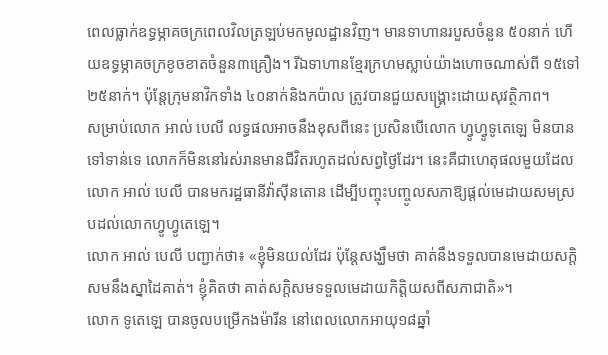ពេលធ្លាក់ឧទ្ធម្ភាគចក្រពេលវិលត្រឡប់មកមូលដ្ឋានវិញ។ មានទាហានរបួសចំនួន ៥០នាក់ ហើយឧទ្ធម្ភាគចក្រខូចខាតចំនួន៣គ្រឿង។ រីឯទាហានខ្មែរក្រហមស្លាប់យ៉ាងហោចណាស់ពី ១៥ទៅ២៥នាក់។ ប៉ុន្តែក្រុមនាវិកទាំង ៤០នាក់និងកប៉ាល ត្រូវបានជួយសង្គ្រោះដោយសុវត្ថិភាព។
សម្រាប់លោក អាល់ បេលី លទ្ធផលអាចនឹងខុសពីនេះ ប្រសិនបើលោក ហ្វូហ្វូទូតេឡេ មិនបានទៅទាន់ទេ លោកក៏មិននៅរស់រានមានជីវិតរហូតដល់សព្វថ្ងៃដែរ។ នេះគឺជាហេតុផលមួយដែលលោក អាល់ បេលី បានមករដ្ឋធានីវ៉ាស៊ីនតោន ដើម្បីបញ្ចុះបញ្ចូលសភាឱ្យផ្តល់មេដាយសមស្របដល់លោកហ្វូហ្វូតេឡេ។
លោក អាល់ បេលី បញ្ជាក់ថា៖ «ខ្ញុំមិនយល់ដែរ ប៉ុន្តែសង្ឃឹមថា គាត់នឹងទទួលបានមេដាយសក្តិសមនឹងស្នាដៃគាត់។ ខ្ញុំគិតថា គាត់សក្តិសមទទួលមេដាយកិត្តិយសពីសភាជាតិ»។
លោក ទូតេឡេ បានចូលបម្រើកងម៉ារីន នៅពេលលោកអាយុ១៨ឆ្នាំ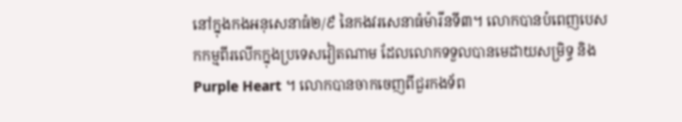នៅក្នុងកងអនុសេនាធំ២/៩ នៃកងវរសេនាធំម៉ារីនទី៣។ លោកបានបំពេញបេសកកម្មពីរលើកក្នុងប្រទេសវៀតណាម ដែលលោកទទួលបានមេដាយសម្រិទ្ធ និង Purple Heart ។ លោកបានចាកចេញពីជួរកងទ័ព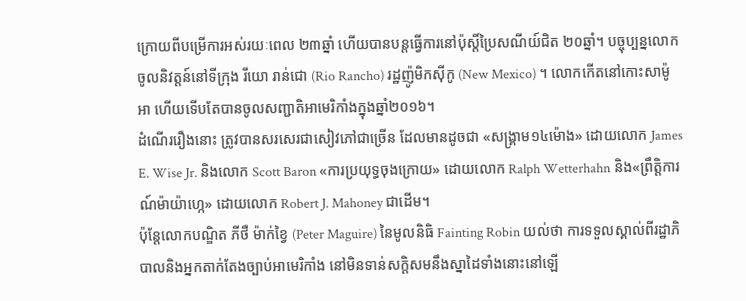ក្រោយពីបម្រើការអស់រយៈពេល ២៣ឆ្នាំ ហើយបានបន្តធ្វើការនៅប៉ុស្តិ៍ប្រៃសណីយ៍ជិត ២០ឆ្នាំ។ បច្ចុប្បន្នលោកចូលនិវត្តន៍នៅទីក្រុង រីយោ រាន់ជោ (Rio Rancho) រដ្ឋញ៉ូមិកស៊ីកូ (New Mexico) ។ លោកកើតនៅកោះសាម៉ូអា ហើយទើបតែបានចូលសញ្ជាតិអាមេរិកាំងក្នុងឆ្នាំ២០១៦។
ដំណើររឿងនោះ ត្រូវបានសរសេរជាសៀវភៅជាច្រើន ដែលមានដូចជា «សង្គ្រាម១៤ម៉ោង» ដោយលោក James E. Wise Jr. និងលោក Scott Baron «ការប្រយុទ្ធចុងក្រោយ» ដោយលោក Ralph Wetterhahn និង«ព្រឹត្តិការណ៍ម៉ាយ៉ាហ្កេ» ដោយលោក Robert J. Mahoney ជាដើម។
ប៉ុន្តែលោកបណ្ឌិត ភីថឺ ម៉ាក់ខ្វៃ (Peter Maguire) នៃមូលនិធិ Fainting Robin យល់ថា ការទទួលស្គាល់ពីរដ្ឋាភិបាលនិងអ្នកតាក់តែងច្បាប់អាមេរិកាំង នៅមិនទាន់សក្តិសមនឹងស្នាដៃទាំងនោះនៅឡើ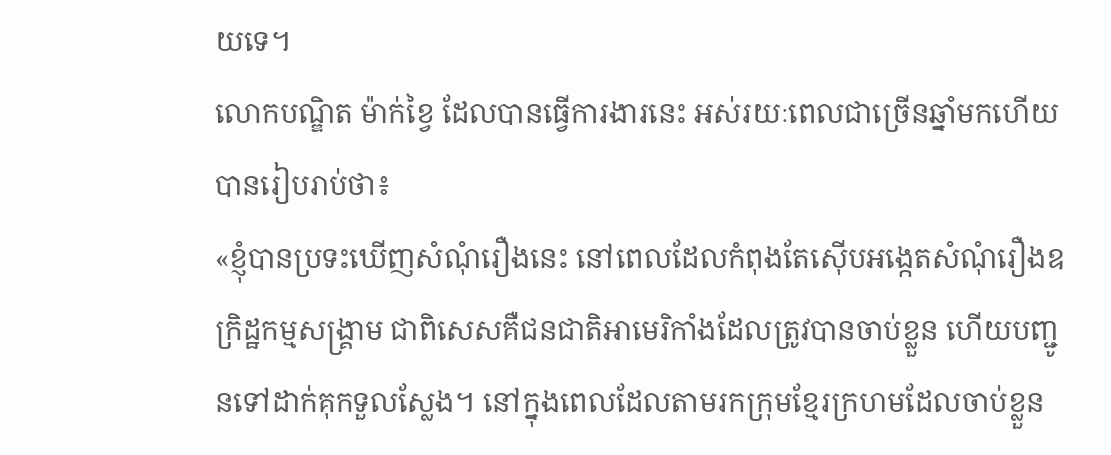យទេ។
លោកបណ្ឌិត ម៉ាក់ខ្វៃ ដែលបានធ្វើការងារនេះ អស់រយៈពេលជាច្រើនឆ្នាំមកហើយ បានរៀបរាប់ថា៖
«ខ្ញុំបានប្រទះឃើញសំណុំរឿងនេះ នៅពេលដែលកំពុងតែស៊ើបអង្កេតសំណុំរឿងឧក្រិដ្ឋកម្មសង្គ្រាម ជាពិសេសគឺជនជាតិអាមេរិកាំងដែលត្រូវបានចាប់ខ្លួន ហើយបញ្ជូនទៅដាក់គុកទួលស្លែង។ នៅក្នុងពេលដែលតាមរកក្រុមខ្មែរក្រហមដែលចាប់ខ្លួន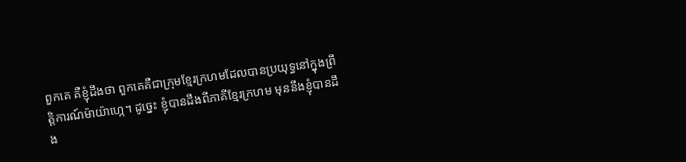ពួកគេ គឺខ្ញុំដឹងថា ពួកគេគឺជាក្រុមខ្មែរក្រហមដែលបានប្រយុទ្ធនៅក្នុងព្រឹត្តិការណ៍ម៉ាយ៉ាហ្កេ។ ដូច្នេះ ខ្ញុំបានដឹងពីភាគីខ្មែរក្រហម មុននឹងខ្ញុំបានដឹង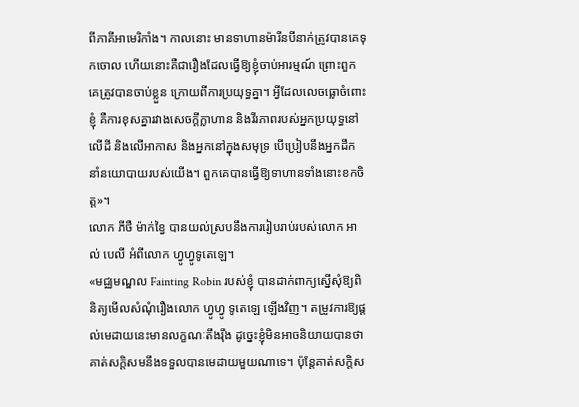ពីភាគីអាមេរិកាំង។ កាលនោះ មានទាហានម៉ារីនបីនាក់ត្រូវបានគេទុកចោល ហើយនោះគឺជារឿងដែលធ្វើឱ្យខ្ញុំចាប់អារម្មណ៍ ព្រោះពួកគេត្រូវបានចាប់ខ្លួន ក្រោយពីការប្រយុទ្ធគ្នា។ អ្វីដែលលេចធ្លោចំពោះខ្ញុំ គឺការខុសគ្នារវាងសេចក្តីក្លាហាន និងវីរភាពរបស់អ្នកប្រយុទ្ធនៅលើដី និងលើអាកាស និងអ្នកនៅក្នុងសមុទ្រ បើប្រៀបនឹងអ្នកដឹកនាំនយោបាយរបស់យើង។ ពួកគេបានធ្វើឱ្យទាហានទាំងនោះខកចិត្ត»។
លោក ភីថឺ ម៉ាក់ខ្វៃ បានយល់ស្របនឹងការរៀបរាប់របស់លោក អាល់ បេលី អំពីលោក ហ្វូហ្វូទូតេឡេ។
«មជ្ឈមណ្ឌល Fainting Robin របស់ខ្ញុំ បានដាក់ពាក្យស្នើសុំឱ្យពិនិត្យមើលសំណុំរឿងលោក ហ្វូហ្វូ ទូតេឡេ ឡើងវិញ។ តម្រូវការឱ្យផ្តល់មេដាយនេះមានលក្ខណៈតឹងរ៉ឹង ដូច្នេះខ្ញុំមិនអាចនិយាយបានថា គាត់សក្តិសមនឹងទទួលបានមេដាយមួយណាទេ។ ប៉ុន្តែគាត់សក្តិស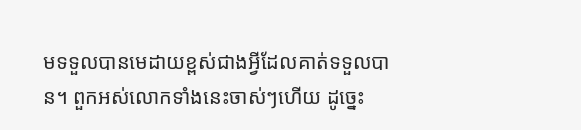មទទួលបានមេដាយខ្ពស់ជាងអ្វីដែលគាត់ទទួលបាន។ ពួកអស់លោកទាំងនេះចាស់ៗហើយ ដូច្នេះ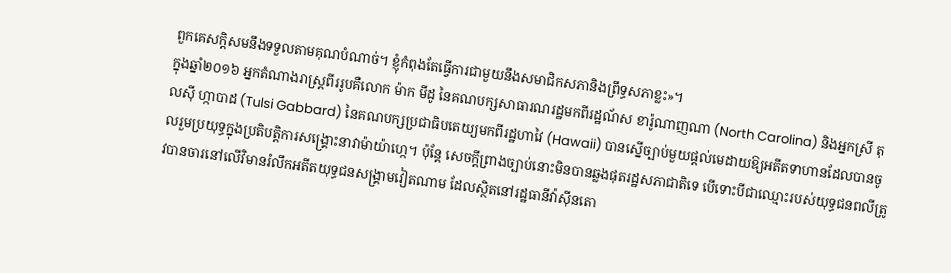ពួកគេសក្តិសមនឹងទទួលតាមគុណបំណាច់។ ខ្ញុំកំពុងតែធ្វើការជាមួយនឹងសមាជិកសភានិងព្រឹទ្ធសភាខ្លះ»។
ក្នុងឆ្នាំ២០១៦ អ្នកតំណាងរាស្ត្រពីររូបគឺលោក ម៉ាក មីដូ នៃគណបក្សសាធារណរដ្ឋមកពីរដ្ឋណ័ស ខារ៉ូណាញណា (North Carolina) និងអ្នកស្រី តុលស៊ី ហ្កាបាដ (Tulsi Gabbard) នៃគណបក្សប្រជាធិបតេយ្យមកពីរដ្ឋហាវៃ (Hawaii) បានស្នើច្បាប់មួយផ្តល់មេដាយឱ្យអតីតទាហានដែលបានចូលរួមប្រយុទ្ធក្នុងប្រតិបត្តិការសង្គ្រោះនាវាម៉ាយ៉ាហ្កេ។ ប៉ុន្តែ សេចក្តីព្រាងច្បាប់នោះមិនបានឆ្លងផុតរដ្ឋសភាជាតិទេ បើទោះបីជាឈ្មោះរបស់យុទ្ធជនពលីត្រូវបានចារនៅលើវិមានរំលឹកអតីតយុទ្ធជនសង្គ្រាមវៀតណាម ដែលស្ថិតនៅរដ្ឋធានីវ៉ាស៊ីនតោ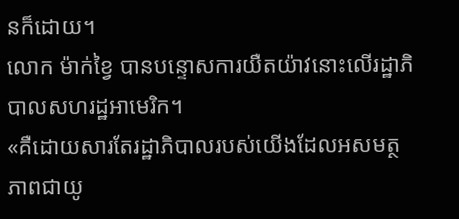នក៏ដោយ។
លោក ម៉ាក់ខ្វៃ បានបន្ទោសការយឺតយ៉ាវនោះលើរដ្ឋាភិបាលសហរដ្ឋអាមេរិក។
«គឺដោយសារតែរដ្ឋាភិបាលរបស់យើងដែលអសមត្ថភាពជាយូ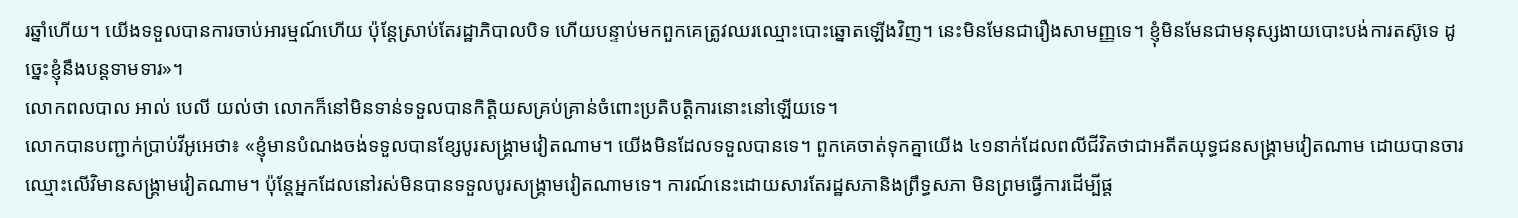រឆ្នាំហើយ។ យើងទទួលបានការចាប់អារម្មណ៍ហើយ ប៉ុន្តែស្រាប់តែរដ្ឋាភិបាលបិទ ហើយបន្ទាប់មកពួកគេត្រូវឈរឈ្មោះបោះឆ្នោតឡើងវិញ។ នេះមិនមែនជារឿងសាមញ្ញទេ។ ខ្ញុំមិនមែនជាមនុស្សងាយបោះបង់ការតស៊ូទេ ដូច្នេះខ្ញុំនឹងបន្តទាមទារ»។
លោកពលបាល អាល់ បេលី យល់ថា លោកក៏នៅមិនទាន់ទទួលបានកិត្តិយសគ្រប់គ្រាន់ចំពោះប្រតិបត្តិការនោះនៅឡើយទេ។
លោកបានបញ្ជាក់ប្រាប់វីអូអេថា៖ «ខ្ញុំមានបំណងចង់ទទួលបានខ្សែបូរសង្គ្រាមវៀតណាម។ យើងមិនដែលទទួលបានទេ។ ពួកគេចាត់ទុកគ្នាយើង ៤១នាក់ដែលពលីជីវិតថាជាអតីតយុទ្ធជនសង្គ្រាមវៀតណាម ដោយបានចារឈ្មោះលើវិមានសង្គ្រាមវៀតណាម។ ប៉ុន្តែអ្នកដែលនៅរស់មិនបានទទួលបូរសង្គ្រាមវៀតណាមទេ។ ការណ៍នេះដោយសារតែរដ្ឋសភានិងព្រឹទ្ធសភា មិនព្រមធ្វើការដើម្បីផ្ត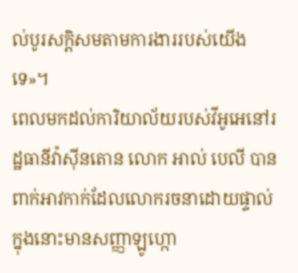ល់បូរសក្តិសមតាមការងាររបស់យើងទេ»។
ពេលមកដល់ការិយាល័យរបស់វីអូអេនៅរដ្ឋធានីវ៉ាស៊ីនតោន លោក អាល់ បេលី បានពាក់អាវកាក់ដែលលោករចនាដោយផ្ទាល់ ក្នុងនោះមានសញ្ញាឡូហ្កោ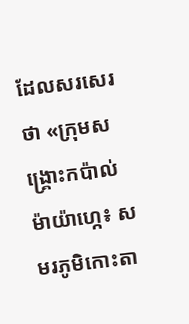ដែលសរសេរថា «ក្រុមសង្គ្រោះកប៉ាល់ម៉ាយ៉ាហ្កេ៖ សមរភូមិកោះតា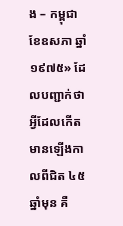ង – កម្ពុជា ខែឧសភា ឆ្នាំ១៩៧៥» ដែលបញ្ជាក់ថា អ្វីដែលកើតមានឡើងកាលពីជិត ៤៥ឆ្នាំមុន គឺ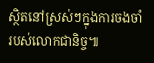ស្ថិតនៅស្រស់ៗក្នុងការចងចាំរបស់លោកជានិច្ច៕